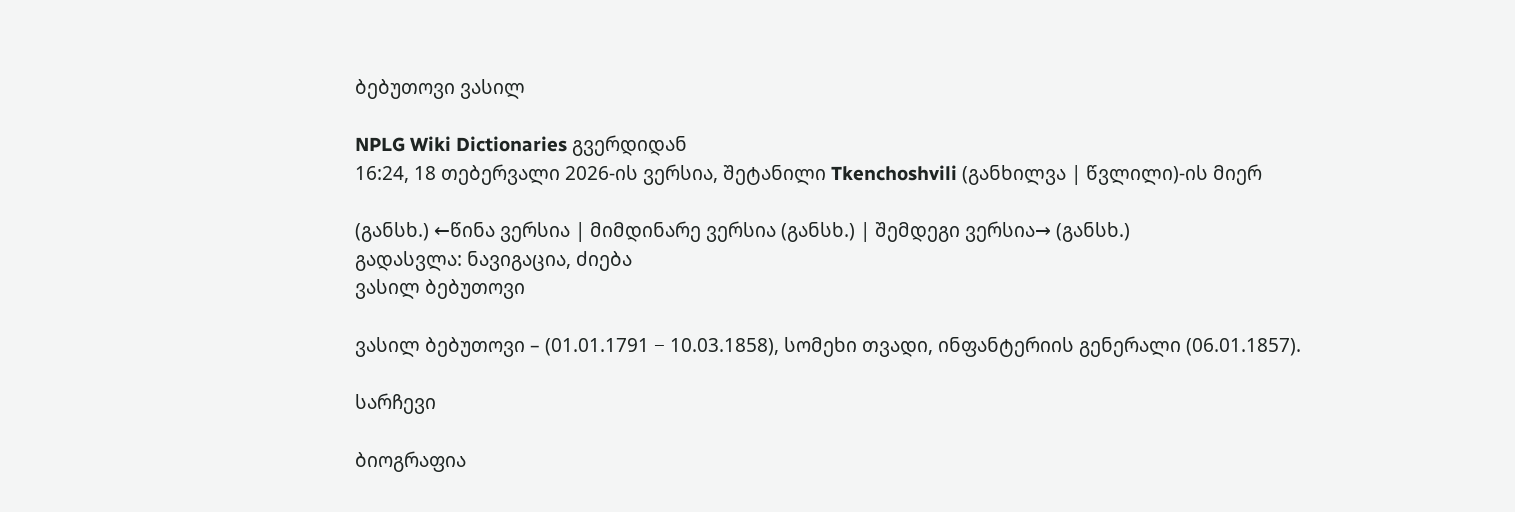ბებუთოვი ვასილ

NPLG Wiki Dictionaries გვერდიდან
16:24, 18 თებერვალი 2026-ის ვერსია, შეტანილი Tkenchoshvili (განხილვა | წვლილი)-ის მიერ

(განსხ.) ←წინა ვერსია | მიმდინარე ვერსია (განსხ.) | შემდეგი ვერსია→ (განსხ.)
გადასვლა: ნავიგაცია, ძიება
ვასილ ბებუთოვი

ვასილ ბებუთოვი – (01.01.1791 − 10.03.1858), სომეხი თვადი, ინფანტერიის გენერალი (06.01.1857).

სარჩევი

ბიოგრაფია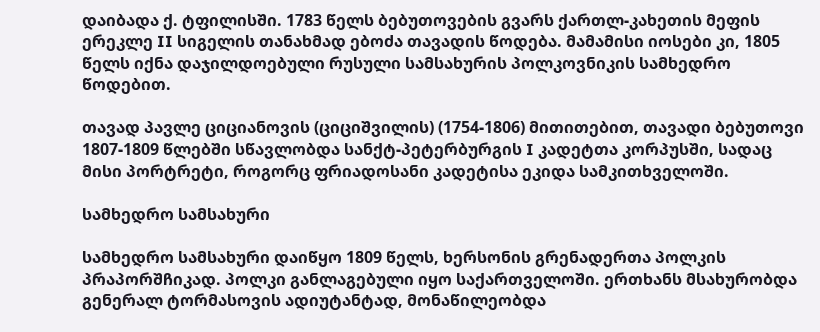დაიბადა ქ. ტფილისში. 1783 წელს ბებუთოვების გვარს ქართლ-კახეთის მეფის ერეკლე II სიგელის თანახმად ებოძა თავადის წოდება. მამამისი იოსები კი, 1805 წელს იქნა დაჯილდოებული რუსული სამსახურის პოლკოვნიკის სამხედრო წოდებით.

თავად პავლე ციციანოვის (ციციშვილის) (1754-1806) მითითებით, თავადი ბებუთოვი 1807-1809 წლებში სწავლობდა სანქტ-პეტერბურგის I კადეტთა კორპუსში, სადაც მისი პორტრეტი, როგორც ფრიადოსანი კადეტისა ეკიდა სამკითხველოში.

სამხედრო სამსახური

სამხედრო სამსახური დაიწყო 1809 წელს, ხერსონის გრენადერთა პოლკის პრაპორშჩიკად. პოლკი განლაგებული იყო საქართველოში. ერთხანს მსახურობდა გენერალ ტორმასოვის ადიუტანტად, მონაწილეობდა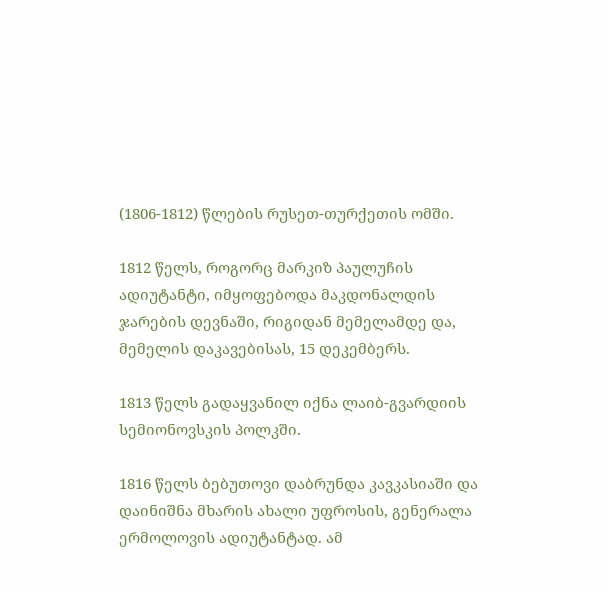(1806-1812) წლების რუსეთ-თურქეთის ომში.

1812 წელს, როგორც მარკიზ პაულუჩის ადიუტანტი, იმყოფებოდა მაკდონალდის ჯარების დევნაში, რიგიდან მემელამდე და, მემელის დაკავებისას, 15 დეკემბერს.

1813 წელს გადაყვანილ იქნა ლაიბ-გვარდიის სემიონოვსკის პოლკში.

1816 წელს ბებუთოვი დაბრუნდა კავკასიაში და დაინიშნა მხარის ახალი უფროსის, გენერალა ერმოლოვის ადიუტანტად. ამ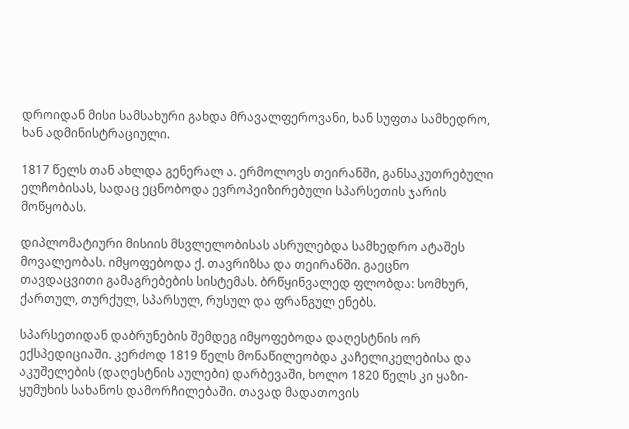დროიდან მისი სამსახური გახდა მრავალფეროვანი, ხან სუფთა სამხედრო, ხან ადმინისტრაციული.

1817 წელს თან ახლდა გენერალ ა. ერმოლოვს თეირანში, განსაკუთრებული ელჩობისას, სადაც ეცნობოდა ევროპეიზირებული სპარსეთის ჯარის მოწყობას.

დიპლომატიური მისიის მსვლელობისას ასრულებდა სამხედრო ატაშეს მოვალეობას. იმყოფებოდა ქ. თავრიზსა და თეირანში. გაეცნო თავდაცვითი გამაგრებების სისტემას. ბრწყინვალედ ფლობდა: სომხურ, ქართულ, თურქულ, სპარსულ, რუსულ და ფრანგულ ენებს.

სპარსეთიდან დაბრუნების შემდეგ იმყოფებოდა დაღესტნის ორ ექსპედიციაში. კერძოდ 1819 წელს მონაწილეობდა კაჩელიკელებისა და აკუშელების (დაღესტნის აულები) დარბევაში, ხოლო 1820 წელს კი ყაზი-ყუმუხის სახანოს დამორჩილებაში. თავად მადათოვის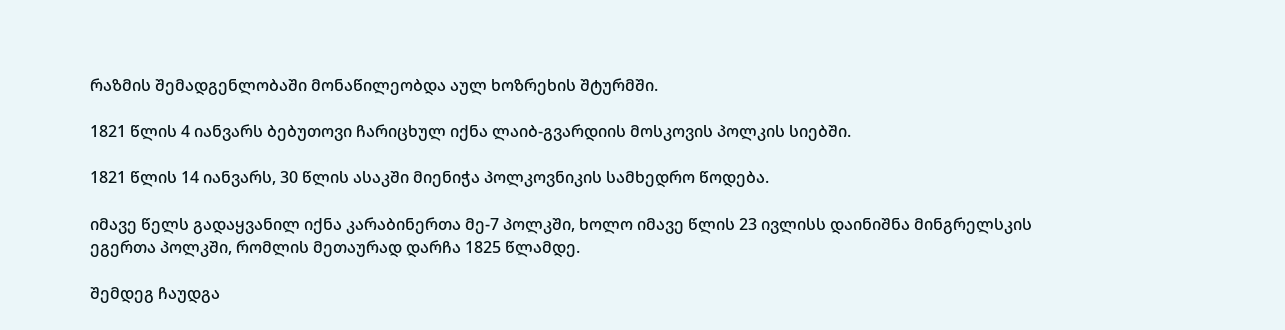რაზმის შემადგენლობაში მონაწილეობდა აულ ხოზრეხის შტურმში.

1821 წლის 4 იანვარს ბებუთოვი ჩარიცხულ იქნა ლაიბ-გვარდიის მოსკოვის პოლკის სიებში.

1821 წლის 14 იანვარს, 30 წლის ასაკში მიენიჭა პოლკოვნიკის სამხედრო წოდება.

იმავე წელს გადაყვანილ იქნა კარაბინერთა მე-7 პოლკში, ხოლო იმავე წლის 23 ივლისს დაინიშნა მინგრელსკის ეგერთა პოლკში, რომლის მეთაურად დარჩა 1825 წლამდე.

შემდეგ ჩაუდგა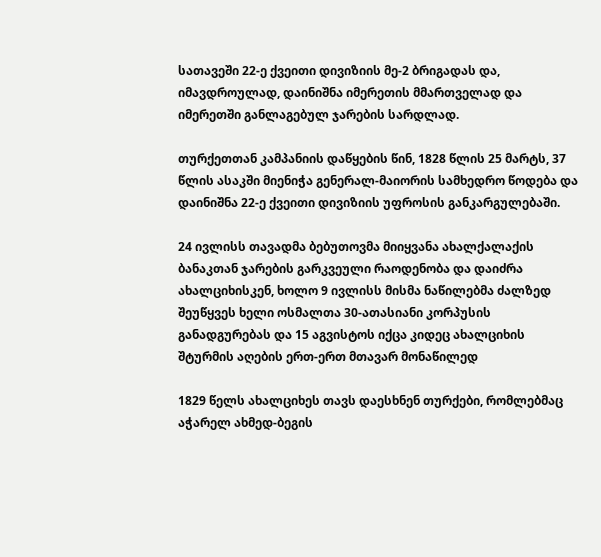სათავეში 22-ე ქვეითი დივიზიის მე-2 ბრიგადას და, იმავდროულად, დაინიშნა იმერეთის მმართველად და იმერეთში განლაგებულ ჯარების სარდლად.

თურქეთთან კამპანიის დაწყების წინ, 1828 წლის 25 მარტს, 37 წლის ასაკში მიენიჭა გენერალ-მაიორის სამხედრო წოდება და დაინიშნა 22-ე ქვეითი დივიზიის უფროსის განკარგულებაში.

24 ივლისს თავადმა ბებუთოვმა მიიყვანა ახალქალაქის ბანაკთან ჯარების გარკვეული რაოდენობა და დაიძრა ახალციხისკენ, ხოლო 9 ივლისს მისმა ნაწილებმა ძალზედ შეუწყვეს ხელი ოსმალთა 30-ათასიანი კორპუსის განადგურებას და 15 აგვისტოს იქცა კიდეც ახალციხის შტურმის აღების ერთ-ერთ მთავარ მონაწილედ

1829 წელს ახალციხეს თავს დაესხნენ თურქები, რომლებმაც აჭარელ ახმედ-ბეგის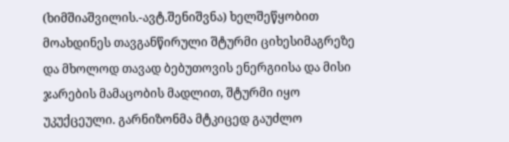(ხიმშიაშვილის.-ავტ.შენიშვნა) ხელშეწყობით მოახდინეს თავგანწირული შტურმი ციხესიმაგრეზე და მხოლოდ თავად ბებუთოვის ენერგიისა და მისი ჯარების მამაცობის მადლით, შტურმი იყო უკუქცეული. გარნიზონმა მტკიცედ გაუძლო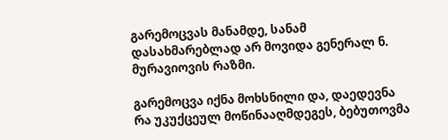გარემოცვას მანამდე, სანამ დასახმარებლად არ მოვიდა გენერალ ნ. მურავიოვის რაზმი.

გარემოცვა იქნა მოხსნილი და, დაედევნა რა უკუქცეულ მოწინააღმდეგეს, ბებუთოვმა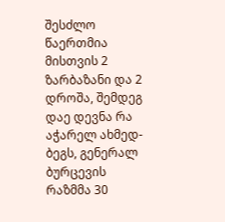შესძლო წაერთმია მისთვის 2 ზარბაზანი და 2 დროშა, შემდეგ დაე დევნა რა აჭარელ ახმედ-ბეგს, გენერალ ბურცევის რაზმმა 30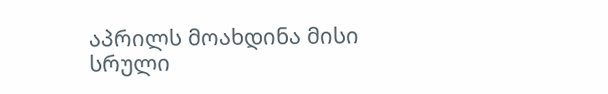აპრილს მოახდინა მისი სრული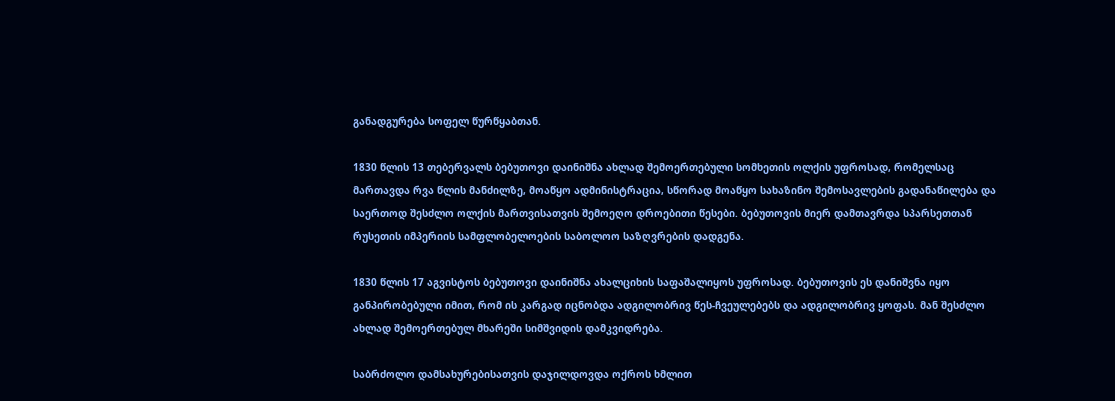განადგურება სოფელ წურწყაბთან.

1830 წლის 13 თებერვალს ბებუთოვი დაინიშნა ახლად შემოერთებული სომხეთის ოლქის უფროსად, რომელსაც მართავდა რვა წლის მანძილზე, მოაწყო ადმინისტრაცია, სწორად მოაწყო სახაზინო შემოსავლების გადანაწილება და საერთოდ შესძლო ოლქის მართვისათვის შემოეღო დროებითი წესები. ბებუთოვის მიერ დამთავრდა სპარსეთთან რუსეთის იმპერიის სამფლობელოების საბოლოო საზღვრების დადგენა.

1830 წლის 17 აგვისტოს ბებუთოვი დაინიშნა ახალციხის საფაშალიყოს უფროსად. ბებუთოვის ეს დანიშვნა იყო განპირობებული იმით, რომ ის კარგად იცნობდა ადგილობრივ წეს-ჩვეულებებს და ადგილობრივ ყოფას. მან შესძლო ახლად შემოერთებულ მხარეში სიმშვიდის დამკვიდრება.

საბრძოლო დამსახურებისათვის დაჯილდოვდა ოქროს ხმლით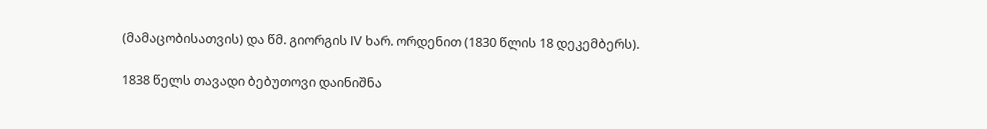(მამაცობისათვის) და წმ. გიორგის IV ხარ. ორდენით (1830 წლის 18 დეკემბერს).

1838 წელს თავადი ბებუთოვი დაინიშნა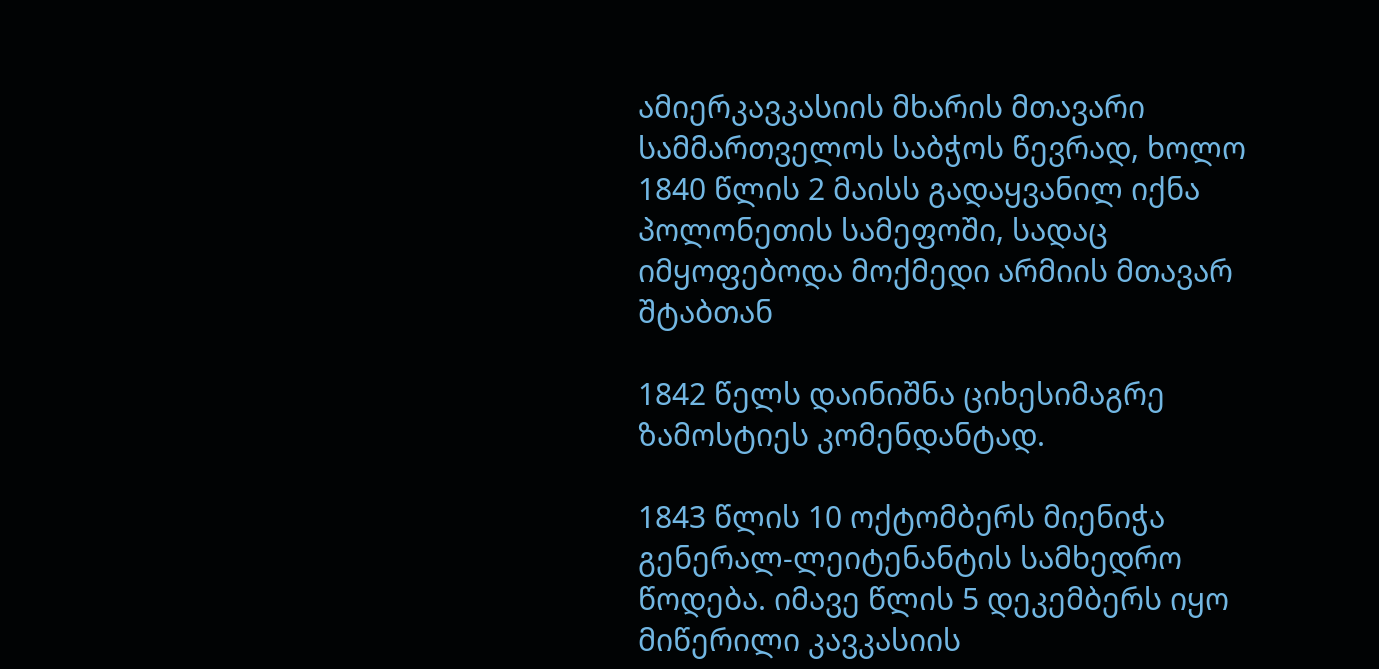ამიერკავკასიის მხარის მთავარი სამმართველოს საბჭოს წევრად, ხოლო 1840 წლის 2 მაისს გადაყვანილ იქნა პოლონეთის სამეფოში, სადაც იმყოფებოდა მოქმედი არმიის მთავარ შტაბთან

1842 წელს დაინიშნა ციხესიმაგრე ზამოსტიეს კომენდანტად.

1843 წლის 10 ოქტომბერს მიენიჭა გენერალ-ლეიტენანტის სამხედრო წოდება. იმავე წლის 5 დეკემბერს იყო მიწერილი კავკასიის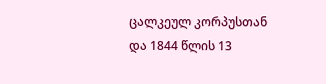ცალკეულ კორპუსთან და 1844 წლის 13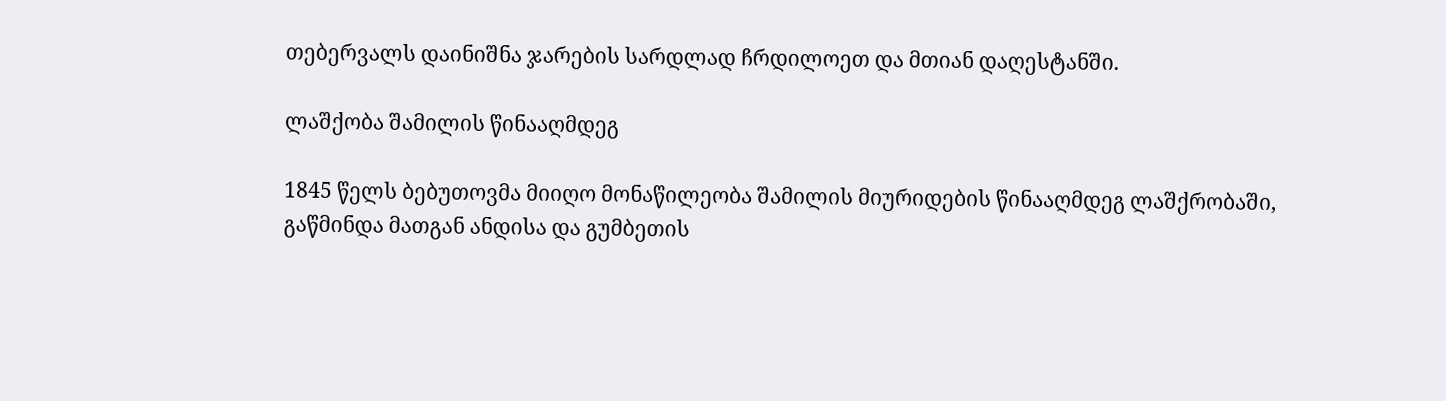თებერვალს დაინიშნა ჯარების სარდლად ჩრდილოეთ და მთიან დაღესტანში.

ლაშქობა შამილის წინააღმდეგ

1845 წელს ბებუთოვმა მიიღო მონაწილეობა შამილის მიურიდების წინააღმდეგ ლაშქრობაში, გაწმინდა მათგან ანდისა და გუმბეთის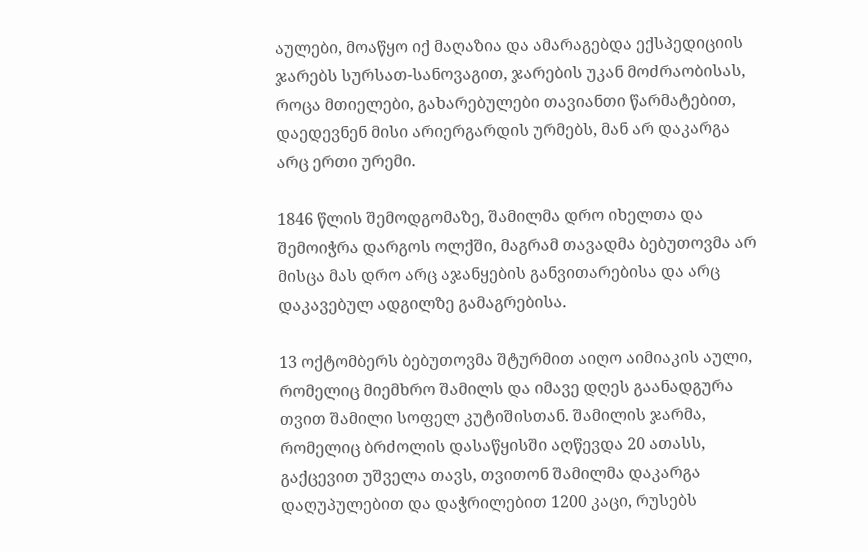აულები, მოაწყო იქ მაღაზია და ამარაგებდა ექსპედიციის ჯარებს სურსათ-სანოვაგით, ჯარების უკან მოძრაობისას, როცა მთიელები, გახარებულები თავიანთი წარმატებით, დაედევნენ მისი არიერგარდის ურმებს, მან არ დაკარგა არც ერთი ურემი.

1846 წლის შემოდგომაზე, შამილმა დრო იხელთა და შემოიჭრა დარგოს ოლქში, მაგრამ თავადმა ბებუთოვმა არ მისცა მას დრო არც აჯანყების განვითარებისა და არც დაკავებულ ადგილზე გამაგრებისა.

13 ოქტომბერს ბებუთოვმა შტურმით აიღო აიმიაკის აული, რომელიც მიემხრო შამილს და იმავე დღეს გაანადგურა თვით შამილი სოფელ კუტიშისთან. შამილის ჯარმა, რომელიც ბრძოლის დასაწყისში აღწევდა 20 ათასს, გაქცევით უშველა თავს, თვითონ შამილმა დაკარგა დაღუპულებით და დაჭრილებით 1200 კაცი, რუსებს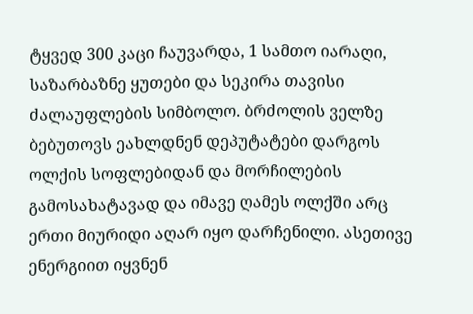ტყვედ 300 კაცი ჩაუვარდა, 1 სამთო იარაღი, საზარბაზნე ყუთები და სეკირა თავისი ძალაუფლების სიმბოლო. ბრძოლის ველზე ბებუთოვს ეახლდნენ დეპუტატები დარგოს ოლქის სოფლებიდან და მორჩილების გამოსახატავად და იმავე ღამეს ოლქში არც ერთი მიურიდი აღარ იყო დარჩენილი. ასეთივე ენერგიით იყვნენ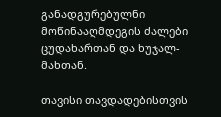განადგურებულნი მოწინააღმდეგის ძალები ცუდახართან და ხუჯალ-მახთან.

თავისი თავდადებისთვის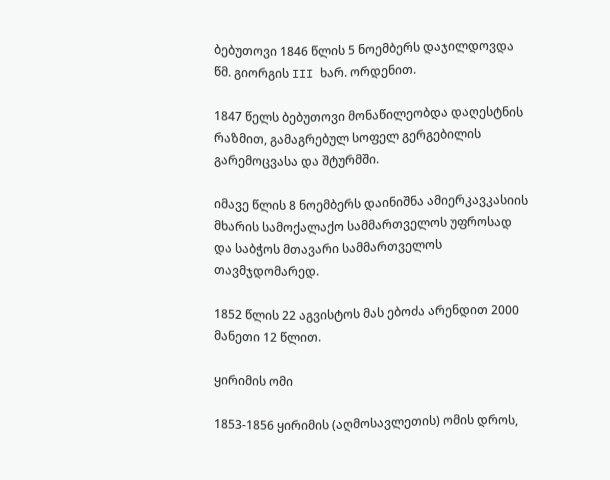ბებუთოვი 1846 წლის 5 ნოემბერს დაჯილდოვდა წმ. გიორგის III ხარ. ორდენით.

1847 წელს ბებუთოვი მონაწილეობდა დაღესტნის რაზმით, გამაგრებულ სოფელ გერგებილის გარემოცვასა და შტურმში.

იმავე წლის 8 ნოემბერს დაინიშნა ამიერკავკასიის მხარის სამოქალაქო სამმართველოს უფროსად და საბჭოს მთავარი სამმართველოს თავმჯდომარედ.

1852 წლის 22 აგვისტოს მას ებოძა არენდით 2000 მანეთი 12 წლით.

ყირიმის ომი

1853-1856 ყირიმის (აღმოსავლეთის) ომის დროს,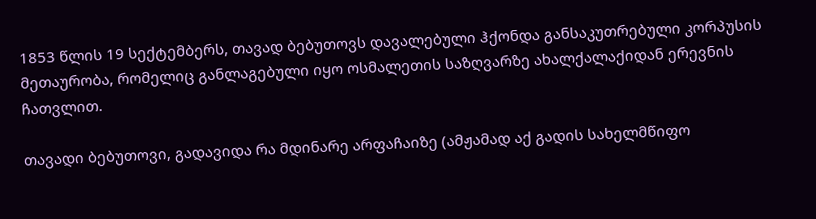1853 წლის 19 სექტემბერს, თავად ბებუთოვს დავალებული ჰქონდა განსაკუთრებული კორპუსის მეთაურობა, რომელიც განლაგებული იყო ოსმალეთის საზღვარზე ახალქალაქიდან ერევნის ჩათვლით.

თავადი ბებუთოვი, გადავიდა რა მდინარე არფაჩაიზე (ამჟამად აქ გადის სახელმწიფო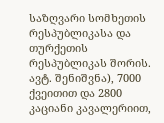საზღვარი სომხეთის რესპუბლიკასა და თურქეთის რესპუბლიკას შორის. ავტ. შენიშვნა), 7000 ქვეითით და 2800 კაციანი კავალერიით,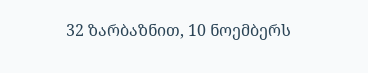32 ზარბაზნით, 10 ნოემბერს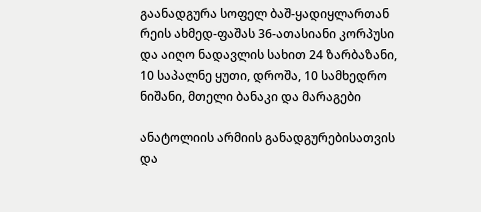გაანადგურა სოფელ ბაშ-ყადიყლართან რეის ახმედ-ფაშას 36-ათასიანი კორპუსი და აიღო ნადავლის სახით 24 ზარბაზანი, 10 საპალნე ყუთი, დროშა, 10 სამხედრო ნიშანი, მთელი ბანაკი და მარაგები

ანატოლიის არმიის განადგურებისათვის და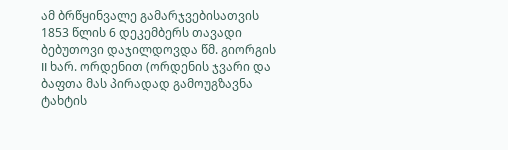ამ ბრწყინვალე გამარჯვებისათვის 1853 წლის 6 დეკემბერს თავადი ბებუთოვი დაჯილდოვდა წმ. გიორგის II ხარ. ორდენით (ორდენის ჯვარი და ბაფთა მას პირადად გამოუგზავნა ტახტის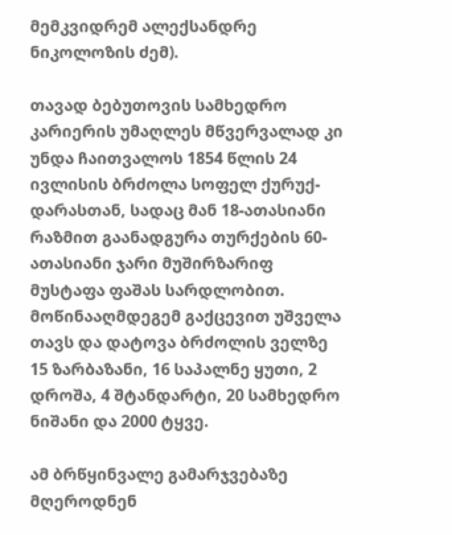მემკვიდრემ ალექსანდრე ნიკოლოზის ძემ).

თავად ბებუთოვის სამხედრო კარიერის უმაღლეს მწვერვალად კი უნდა ჩაითვალოს 1854 წლის 24 ივლისის ბრძოლა სოფელ ქურუქ-დარასთან, სადაც მან 18-ათასიანი რაზმით გაანადგურა თურქების 60-ათასიანი ჯარი მუშირზარიფ მუსტაფა ფაშას სარდლობით. მოწინააღმდეგემ გაქცევით უშველა თავს და დატოვა ბრძოლის ველზე 15 ზარბაზანი, 16 საპალნე ყუთი, 2 დროშა, 4 შტანდარტი, 20 სამხედრო ნიშანი და 2000 ტყვე.

ამ ბრწყინვალე გამარჯვებაზე მღეროდნენ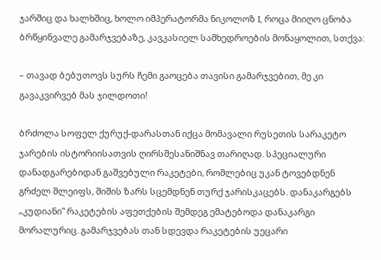ჯარშიც და ხალხშიც, ხოლო იმპერატორმა ნიკოლოზ I, როცა მიიღო ცნობა ბრწყინვალე გამარჯვებაზე, კავკასიელ სამხედროების მონაყოლით, სთქვა:

– თავად ბებუთოვს სურს ჩემი გაოცება თავისი გამარჯვებით, მე კი გავაკვირვებ მას ჯილდოთი!

ბრძოლა სოფელ ქურუქ-დარასთან იქცა მომავალი რუსეთის სარაკეტო ჯარების ისტორიისათვის ღირსშესანიშნავ თარიღად. სპეციალური დანადგარებიდან გაშვებული რაკეტები, რომლებიც უკან ტოვებდნენ გრძელ შლეიფს, შიშის ზარს სცემდნენ თურქ ჯარისკაცებს. დანაკარგებს „კუდიანი“ რაკეტების აფეთქების შემდეგ ემატებოდა დანაკარგი მორალურიც. გამარჯვებას თან სდევდა რაკეტების უეცარი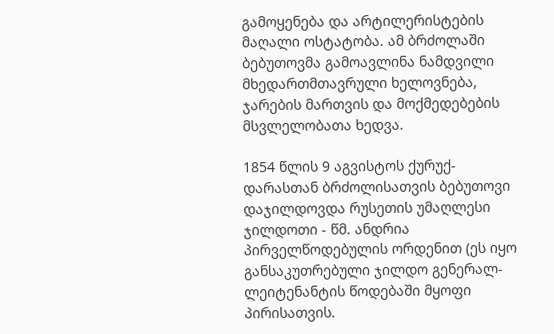გამოყენება და არტილერისტების მაღალი ოსტატობა. ამ ბრძოლაში ბებუთოვმა გამოავლინა ნამდვილი მხედართმთავრული ხელოვნება, ჯარების მართვის და მოქმედებების მსვლელობათა ხედვა.

1854 წლის 9 აგვისტოს ქურუქ-დარასთან ბრძოლისათვის ბებუთოვი დაჯილდოვდა რუსეთის უმაღლესი ჯილდოთი - წმ. ანდრია პირველწოდებულის ორდენით (ეს იყო განსაკუთრებული ჯილდო გენერალ-ლეიტენანტის წოდებაში მყოფი პირისათვის.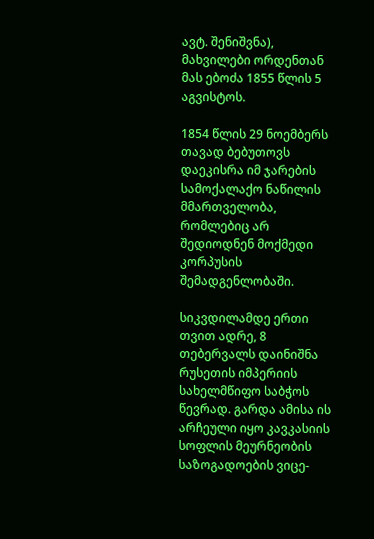ავტ. შენიშვნა), მახვილები ორდენთან მას ებოძა 1855 წლის 5 აგვისტოს.

1854 წლის 29 ნოემბერს თავად ბებუთოვს დაეკისრა იმ ჯარების სამოქალაქო ნაწილის მმართველობა, რომლებიც არ შედიოდნენ მოქმედი კორპუსის შემადგენლობაში.

სიკვდილამდე ერთი თვით ადრე, 8 თებერვალს დაინიშნა რუსეთის იმპერიის სახელმწიფო საბჭოს წევრად. გარდა ამისა ის არჩეული იყო კავკასიის სოფლის მეურნეობის საზოგადოების ვიცე-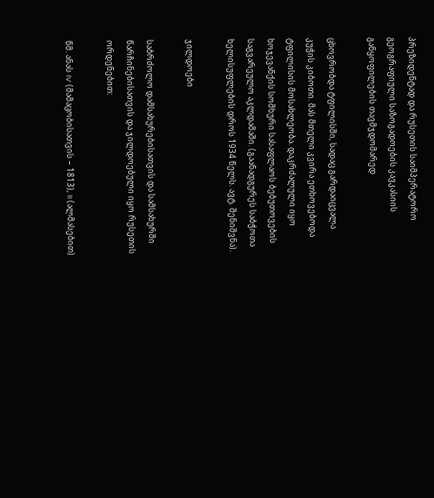პრეზიდენტად და რუსეთის საიმპერატორო გეოგრაფიული საზოგადოების კავკასიის განყოფილების თავმჯდომარედ

ცხოვრობდა ტფილისში, სადაც გარდაიცვალა კუჭის კიბოთი. მას მთელი კვირა ეთხოვებოდა ტფილისის მოსახლეობა. დაკრძალული იყო ხოჯევანქის სომხური სასაფლაოს ბებუთოვების საგვარეულო აკლდამაში. (გაანადგურეს საბჭოთა ხელისუფლების დროს 1934 წელს. ავტ. შენიშვნა).

ჯილდოები

საბრძოლო დამსახურებისათვის და სამსახურში წარჩინებისათვის და ჯილდოებული იყო რუსეთის ორდენებით:

წმ. ანას IV (მამაცობისათვის − 1813), II (ალმასებით)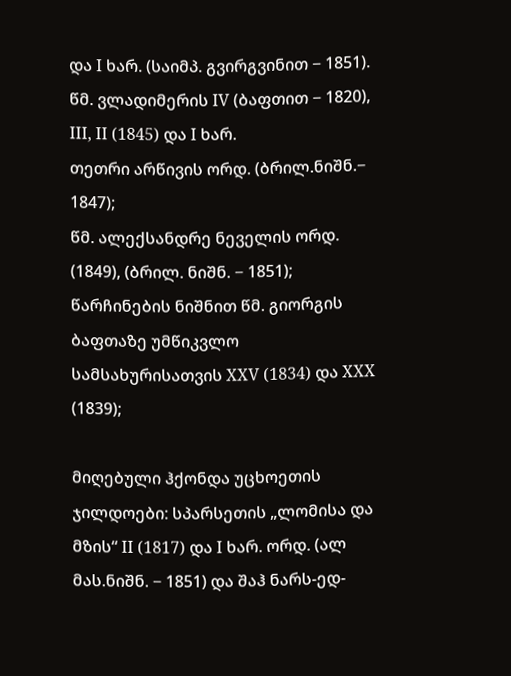და I ხარ. (საიმპ. გვირგვინით − 1851).
წმ. ვლადიმერის IV (ბაფთით − 1820), III, II (1845) და I ხარ.
თეთრი არწივის ორდ. (ბრილ.ნიშნ.− 1847);
წმ. ალექსანდრე ნეველის ორდ. (1849), (ბრილ. ნიშნ. − 1851);
წარჩინების ნიშნით წმ. გიორგის ბაფთაზე უმწიკვლო სამსახურისათვის XXV (1834) და XXX (1839);

მიღებული ჰქონდა უცხოეთის ჯილდოები: სპარსეთის „ლომისა და მზის“ II (1817) და I ხარ. ორდ. (ალ მას.ნიშნ. − 1851) და შაჰ ნარს-ედ-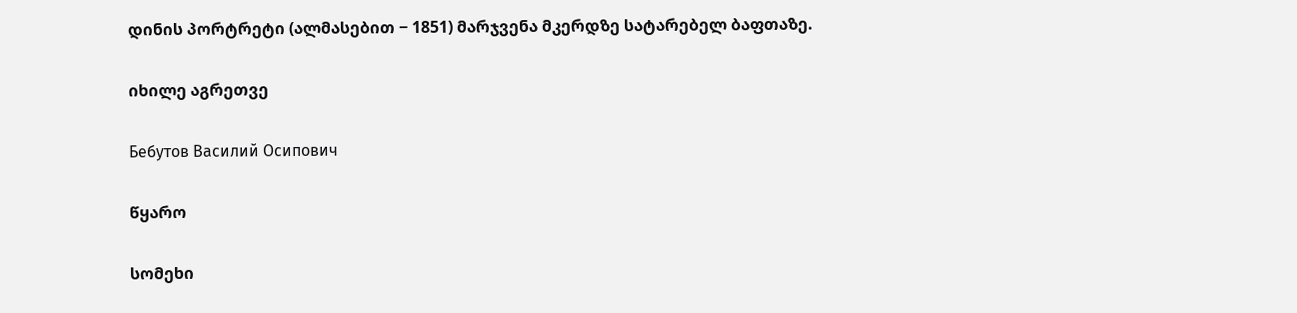დინის პორტრეტი (ალმასებით − 1851) მარჯვენა მკერდზე სატარებელ ბაფთაზე.

იხილე აგრეთვე

Бебутов Василий Осипович

წყარო

სომეხი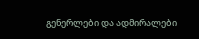გენერლები და ადმირალები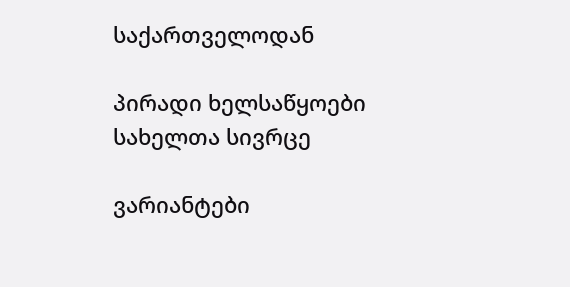საქართველოდან

პირადი ხელსაწყოები
სახელთა სივრცე

ვარიანტები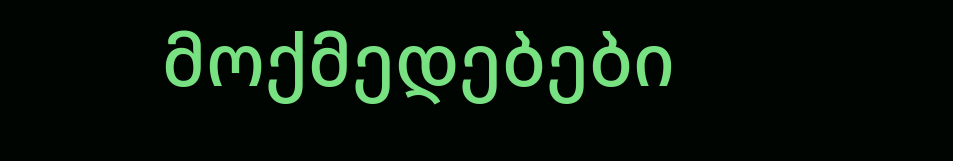მოქმედებები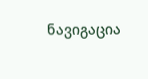ნავიგაცია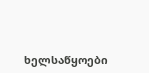ხელსაწყოები